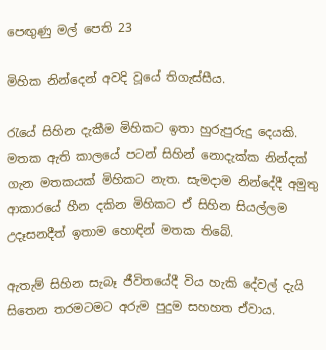පෙඟුණු මල් පෙති 23

මිහික නින්දෙන් අවදි වූයේ තිගැස්සීය.

රැයේ සිහින දැකීම මිහිකට ඉතා හුරුපුරුදු දෙයකි. මතක ඇති කාලයේ පටන් සිහින් නොදැක්ක නින්දක් ගැන මතකයක් මිහිකට නැත. සැමදාම නින්දේදී අමුතු ආකාරයේ හීන දකින මිහිකට ඒ සිහින සියල්ලම උදෑසනදීත් ඉතාම හොඳින් මතක තිබේ.

ඇතැම් සිහින සැබෑ ජීවිතයේදී විය හැකි දේවල් දැයි සිතෙන තරමටමට අරුම පුදුම සහහත ඒවාය.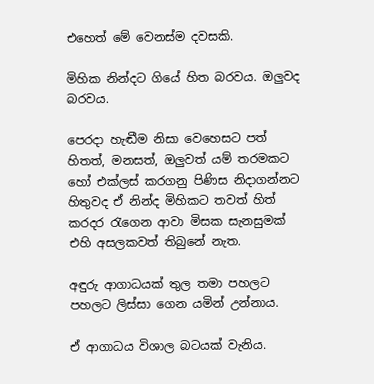එහෙත් මේ වෙනස්ම දවසකි.

මිහික නින්දට ගියේ හිත බරවය. ඔලුවද බරවය.

පෙරදා හැඬීම නිසා වෙහෙසට පත් හිතත්, මනසත්, ඔලුවත් යම් තරමකට හෝ එක්ලස් කරගනු පිණිස නිදාගන්නට හිතුවද ඒ නින්ද මිහිකට තවත් හිත් කරදර රැගෙන ආවා මිසක සැනසුමක් එහි අසලකවත් තිබුනේ නැත.

අඳුරු ආගාධයක් තුල තමා පහලට පහලට ලිස්සා ගෙන යමින් උන්නාය.

ඒ ආගාධය විශාල බටයක් වැනිය.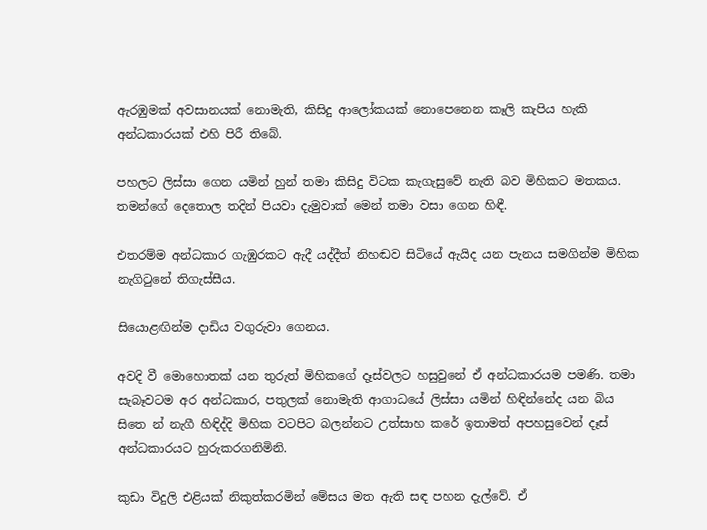ඇරඹුමක් අවසානයක් නොමැති, කිසිදු ආලෝකයක් නොපෙනෙන කෑලි කැපිය හැකි අන්ධකාරයක් එහි පිරී තිබේ.

පහලට ලිස්සා ගෙන යමින් හුන් තමා කිසිදු විටක කැගැසුවේ නැති බව මිහිකට මතකය. තමන්ගේ දෙතොල තදින් පියවා දැමුවාක් මෙන් තමා වසා ගෙන හිඳී.

එතරම්ම අන්ධකාර ගැඹුරකට ඇදී යද්දීත් නිහඬව සිටියේ ඇයිද යන පැනය සමගින්ම මිහික නැගිටුනේ තිගැස්සීය.

සියොළඟින්ම දාඩිය වගුරුවා ගෙනය.

අවදි වී මොහොතක් යන තුරුත් මිහිකගේ දෑස්වලට හසුවුනේ ඒ අන්ධකාරයම පමණි. තමා සැබෑවටම අර අන්ධකාර, පතුලක් නොමැති ආගාධයේ ලිස්සා යමින් හිඳින්නේද යන බිය සිතෙ න් නැගී හිඳිද්දි මිහික වටපිට බලන්නට උත්සාහ කරේ ඉතාමත් අපහසුවෙන් දෑස් අන්ධකාරයට හුරුකරගනිමිනි.

කුඩා විදුලි එළියක් නිකුත්කරමින් මේසය මත ඇති සඳ පහන දැල්වේ. ඒ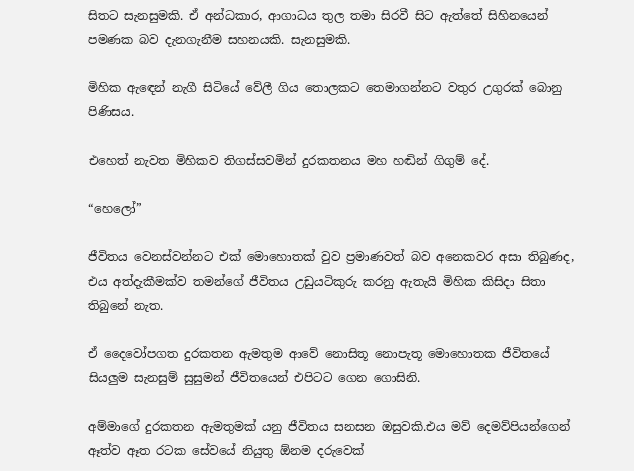සිතට සැනසුමකි. ඒ අන්ධකාර, ආගාධය තුල තමා සිරවී සිට ඇත්තේ සිහිනයෙන් පමණක බව දැනගැනීම සහනයකි. සැනසුමකි.

මිහික ඇඳෙන් නැගී සිටියේ වේලී ගිය තොලකට තෙමාගන්නට වතුර උගුරක් බොනු පිණිසය.

එහෙත් නැවත මිහිකව තිගස්සවමින් දුරකතනය මහ හඬින් ගිගුම් දේ.

“හෙලෝ”

ජීවිතය වෙනස්වන්නට එක් මොහොතක් වුව ප්‍රමාණවත් බව අනෙකවර අසා තිබුණද, එය අත්දැකීමක්ව තමන්ගේ ජීවිතය උඩුයටිකුරු කරනු ඇතැයි මිහික කිසිදා සිතා තිබුනේ නැත.

ඒ දෛවෝපගත දුරකතන ඇමතුම ආවේ නොසිතූ නොපැතූ මොහොතක ජීවිතයේ සියලුම සැනසුම් සුසුමන් ජීවිතයෙන් එපිටට ගෙන ගොසිනි.

අම්මාගේ දුරකතන ඇමතුමක් යනු ජීවිතය සනසන ඔසුවකි.එය මව් දෙමව්පියන්ගෙන් ඈත්ව ඈත රටක සේවයේ නියුතු ඕනම දරුවෙක්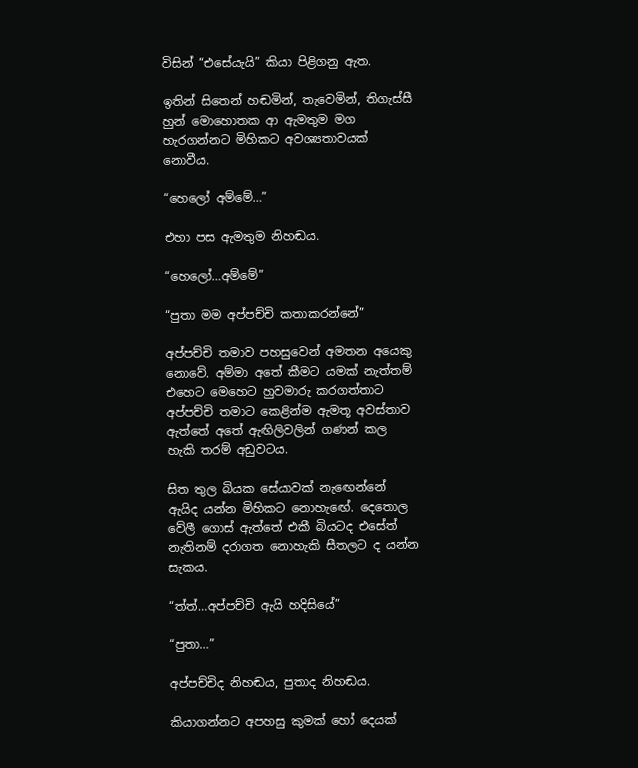විසින් “එසේයැයි” කියා පිළිගනු ඇත.

ඉතින් සිතෙන් හඬමින්, තැවෙමින්, තිගැස්සී හුන් මොහොතක ආ ඇමතුම මග හැරගන්නට මිහිකට අවශ්‍යතාවයක් නොවීය.

“හෙලෝ අම්මේ…”

එහා පස ඇමතුම නිහඬය.

“හෙලෝ…අම්මේ”

“පුතා මම අප්පච්චි කතාකරන්නේ”

අප්පච්චි තමාව පහසුවෙන් අමතන අයෙකු නොවේ. අම්මා අතේ කීමට යමක් නැත්තම් එහෙට මෙහෙට හුවමාරු කරගත්තාට අප්පච්චි තමාට කෙළින්ම ඇමතූ අවස්තාව ඇත්තේ අතේ ඇඟිලිවලින් ගණන් කල හැකි තරම් අඩුවටය.

සිත තුල බියක සේයාවක් නැඟෙන්නේ ඇයිද යන්න මිහිකට නොහැඟේ. දෙතොල වේලී ගොස් ඇත්තේ එකී බියටද එසේත් නැතිනම් දරාගත නොහැකි සීතලට ද යන්න සැකය.

“ත්ත්…අප්පච්චි ඇයි හදිසියේ”

“පුතා…”

අප්පච්චිද නිහඬය, පුතාද නිහඬය.

කියාගන්නට අපහසු කුමක් හෝ දෙයක්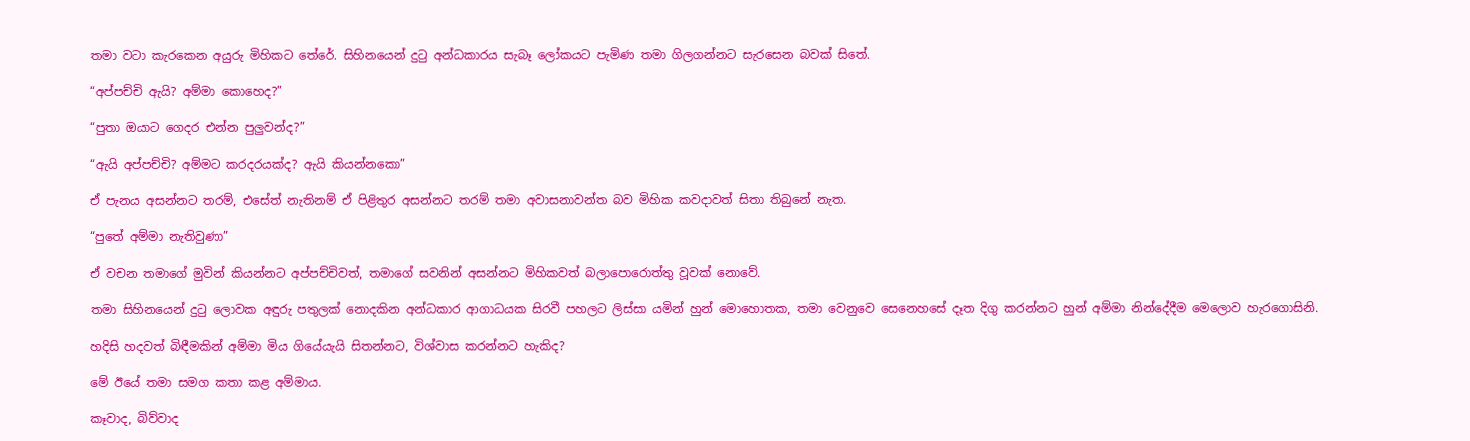තමා වටා කැරකෙන අයුරු මිහිකට තේරේ. සිහිනයෙන් දුටු අන්ධකාරය සැබෑ ලෝකයට පැමිණ තමා ගිලගන්නට සැරසෙන බවක් සිතේ.

“අප්පච්චි ඇයි? අම්මා කොහෙද?”

“පුතා ඔයාට ගෙදර එන්න පුලුවන්ද?”

“ඇයි අප්පච්චි? අම්මට කරදරයක්ද? ඇයි කියන්නකො”

ඒ පැනය අසන්නට තරම්, එසේත් නැතිනම් ඒ පිළිතුර අසන්නට තරම් තමා අවාසනාවන්ත බව මිහික කවදාවත් සිතා තිබුනේ නැත.

“පුතේ අම්මා නැතිවුණා”

ඒ වචන තමාගේ මුවින් කියන්නට අප්පච්චිවත්, තමාගේ සවනින් අසන්නට මිහිකවත් බලාපොරොත්තු වූවක් නොවේ.

තමා සිහිනයෙන් දුටු ලොවක අඳුරු පතුලක් නොදකින අන්ධකාර ආගාධයක සිරවී පහලට ලිස්සා යමින් හුන් මොහොතක, තමා වෙනුවෙ සෙනෙහසේ දෑත දිගු කරන්නට හුන් අම්මා නින්දේදීම මෙලොව හැරගොසිනි.

හදිසි හදවත් බිඳීමකින් අම්මා මිය ගියේයැයි සිතන්නට, විශ්වාස කරන්නට හැකිද?

මේ ඊයේ තමා සමග කතා කළ අම්මාය.

කෑවාද, බිව්වාද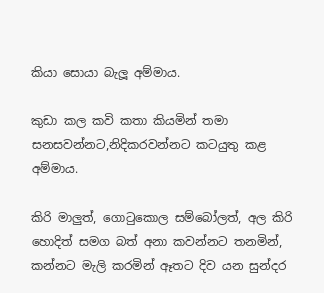කියා සොයා බැලූ අම්මාය.

කුඩා කල කවි කතා කියමින් තමා සනසවන්නට,නිදිකරවන්නට කටයුතු කළ අම්මාය.

කිරි මාලුත්, ගොටුකොල සම්බෝලත්, අල කිරි හොදිත් සමග බත් අනා කවන්නට තනමින්, කන්නට මැලි කරමින් ඈතට දිව යන සුන්දර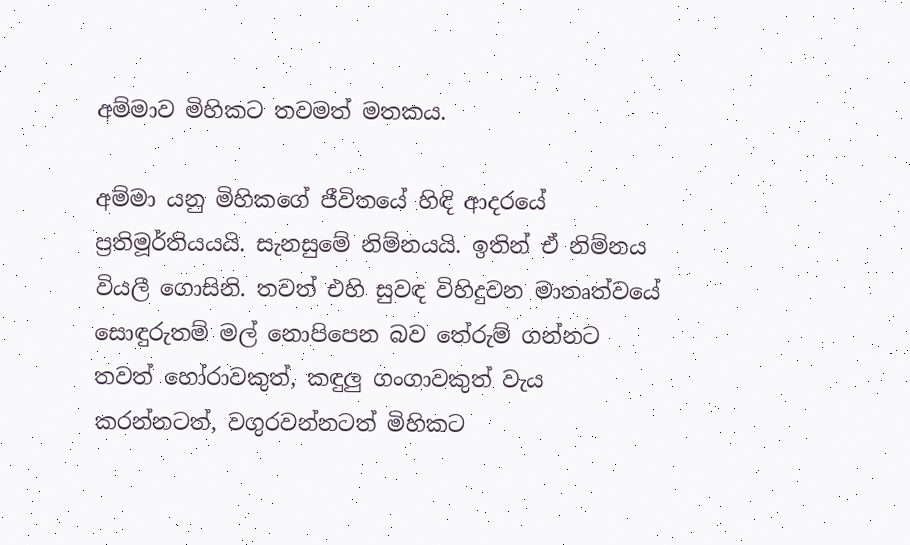අම්මාව මිහිකට තවමත් මතකය.

අම්මා යනු මිහිකගේ ජීවිතයේ හිඳි ආදරයේ ප්‍රතිමූර්තියයයි. සැනසුමේ නිම්නයයි. ඉතින් ඒ නිම්නය වියලී ගොසිනි. තවත් එහි සුවඳ විහිදුවන මාතෘත්වයේ සොඳුරුතම් මල් නොපිපෙන බව තේරුම් ගන්නට තවත් හෝරාවකුත්, කඳුලු ගංගාවකුත් වැය කරන්නටත්, වගුරවන්නටත් මිහිකට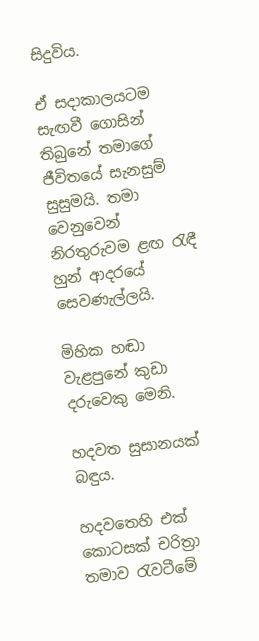සිදුවිය.

ඒ සදාකාලයටම සැඟවී ගොසින් තිබුනේ තමාගේ ජීවිතයේ සැනසුම් සුසුමයි. තමා වෙනුවෙන් නිරතුරුවම ළඟ රැඳී හුන් ආදරයේ සෙවණැල්ලයි.

මිහික හඬා වැළපුනේ කුඩා දරුවෙකු මෙනි.

හදවත සුසානයක් බඳුය.

හදවතෙහි එක් කොටසක් චරිත්‍රා තමාව රැවටීමේ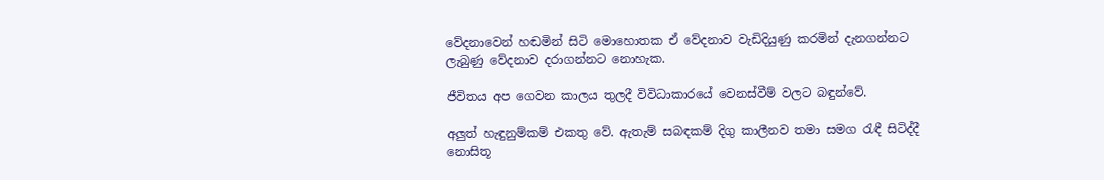වේදනාවෙන් හඬමින් සිටි මොහොතක ඒ වේදනාව වැඩිදියුණු කරමින් දැනගන්නට ලැබුණු වේදනාව දරාගන්නට නොහැක.

ජීවිතය අප ගෙවන කාලය තුලදී විවිධාකාරයේ වෙනස්වීම් වලට බඳුන්වේ.

අලුත් හැඳුනුම්කම් එකතු වේ. ඇතැම් සබඳකම් දිගු කාලීනව තමා සමග රැඳී සිටිද්දී නොසිතූ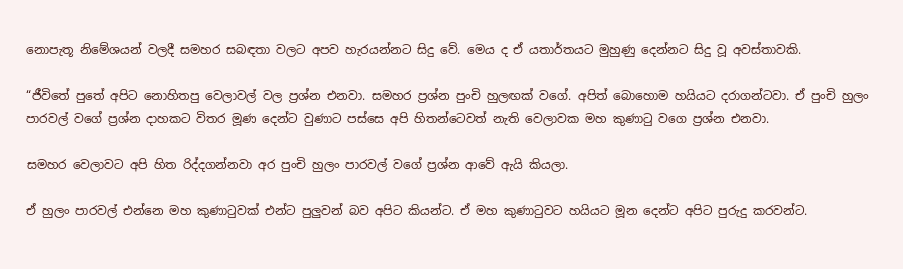නොපැතූ නිමේශයන් වලදී සමහර සබඳතා වලට අපව හැරයන්නට සිදු වේ. මෙය ද ඒ යතාර්තයට මුහුණු දෙන්නට සිදු වූ අවස්තාවකි.

“ජීවිතේ පුතේ අපිට නොහිතපු වෙලාවල් වල ප්‍රශ්න එනවා. සමහර ප්‍රශ්න පුංචි හුලඟක් වගේ. අපිත් බොහොම හයියට දරාගන්ටවා. ඒ පුංචි හුලං පාරවල් වගේ ප්‍රශ්න දාහකට විතර මූණ දෙන්ට වුණාට පස්සෙ අපි හිතන්ටෙවත් නැති වෙලාවක මහ කුණාටු වගෙ ප්‍රශ්න එනවා.

සමහර වෙලාවට අපි හිත රිද්දගන්නවා අර පුංචි හුලං පාරවල් වගේ ප්‍රශ්න ආවේ ඇයි කියලා.

ඒ හුලං පාරවල් එන්නෙ මහ කුණාටුවක් එන්ට පුලුවන් බව අපිට කියන්ට. ඒ මහ කුණාටුවට හයියට මූන දෙන්ට අපිට පුරුදු කරවන්ට.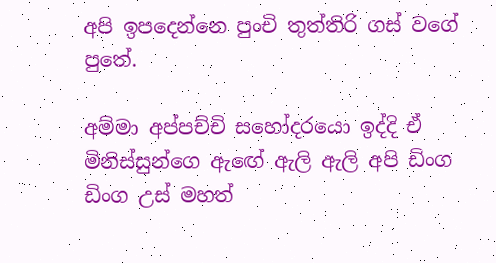අපි ඉපදෙන්නෙ පුංචි තුත්තිරි ගස් වගේ පුතේ.

අම්මා අප්පච්චි සහෝදරයො ඉද්දි ඒ මිනිස්සුන්ගෙ ඇඟේ ඇලි ඇලි අපි ඩිංග ඩිංග උස් මහත්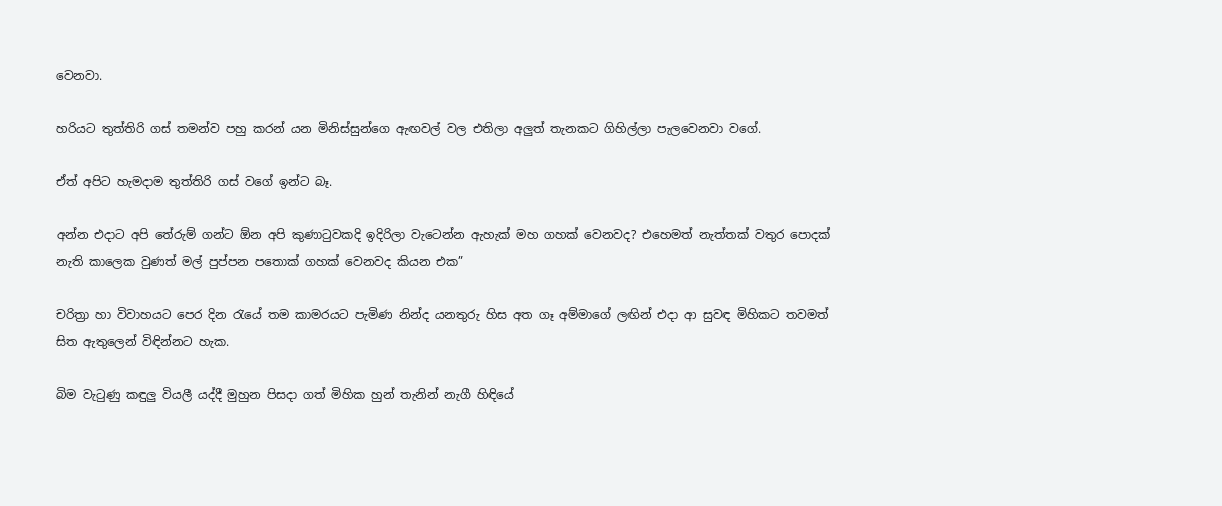වෙනවා.

හරියට තුත්තිරි ගස් තමන්ව පහු කරන් යන මිනිස්සුන්ගෙ ඇඟවල් වල එතිලා අලුත් තැනකට ගිහිල්ලා පැලවෙනවා වගේ.

ඒත් අපිට හැමදාම තුත්තිරි ගස් වගේ ඉන්ට බෑ.

අන්න එදාට අපි තේරුම් ගන්ට ඕන අපි කුණාටුවකදි ඉදිරිලා වැටෙන්න ඇහැක් මහ ගහක් වෙනවද? එහෙමත් නැත්තක් වතුර පොදක් නැති කාලෙක වුණත් මල් පුප්පන පතොක් ගහක් වෙනවද කියන එක”

චරිත්‍රා හා විවාහයට පෙර දින රැයේ තම කාමරයට පැමිණ නින්ද යනතුරු හිස අත ගෑ අම්මාගේ ලඟින් එදා ආ සුවඳ මිහිකට තවමත් සිත ඇතුලෙන් විඳින්නට හැක.

බිම වැටුණු කඳුලු වියලී යද්දී මුහුන පිසදා ගත් මිහික හුන් තැනින් නැගී හිඳියේ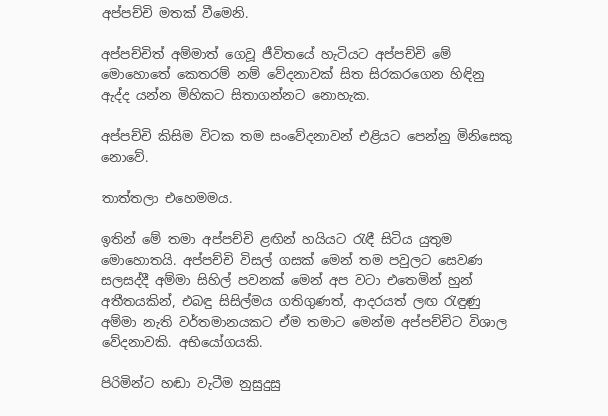අප්පච්චි මතක් වීමෙනි.

අප්පච්චිත් අම්මාත් ගෙවූ ජීවිතයේ හැටියට අප්පච්චි මේ මොහොතේ කෙතරම් නම් වේදනාවක් සිත සිරකරගෙන හිඳිනු ඇද්ද යන්න මිහිකට සිතාගන්නට නොහැක.

අප්පච්චි කිසිම විටක තම සංවේදනාවන් එළියට පෙන්නු මිනිසෙකු නොවේ.

තාත්තලා එහෙමමය.

ඉතින් මේ තමා අප්පච්චි ළඟින් හයියට රැඳී සිටිය යුතුම මොහොතයි. අප්පච්චි විසල් ගසක් මෙන් තම පවුලට සෙවණ සලසද්දී අම්මා සිහිල් පවනක් මෙන් අප වටා එතෙමින් හුන් අතීතයකින්, එබඳු සිසිල්මය ගතිගුණත්, ආදරයත් ලඟ රැඳුණු අම්මා නැති වර්තමානයකට ඒම තමාට මෙන්ම අප්පච්චිට විශාල වේදනාවකි. අභියෝගයකි.

පිරිමින්ට හඬා වැටීම නුසුදුසු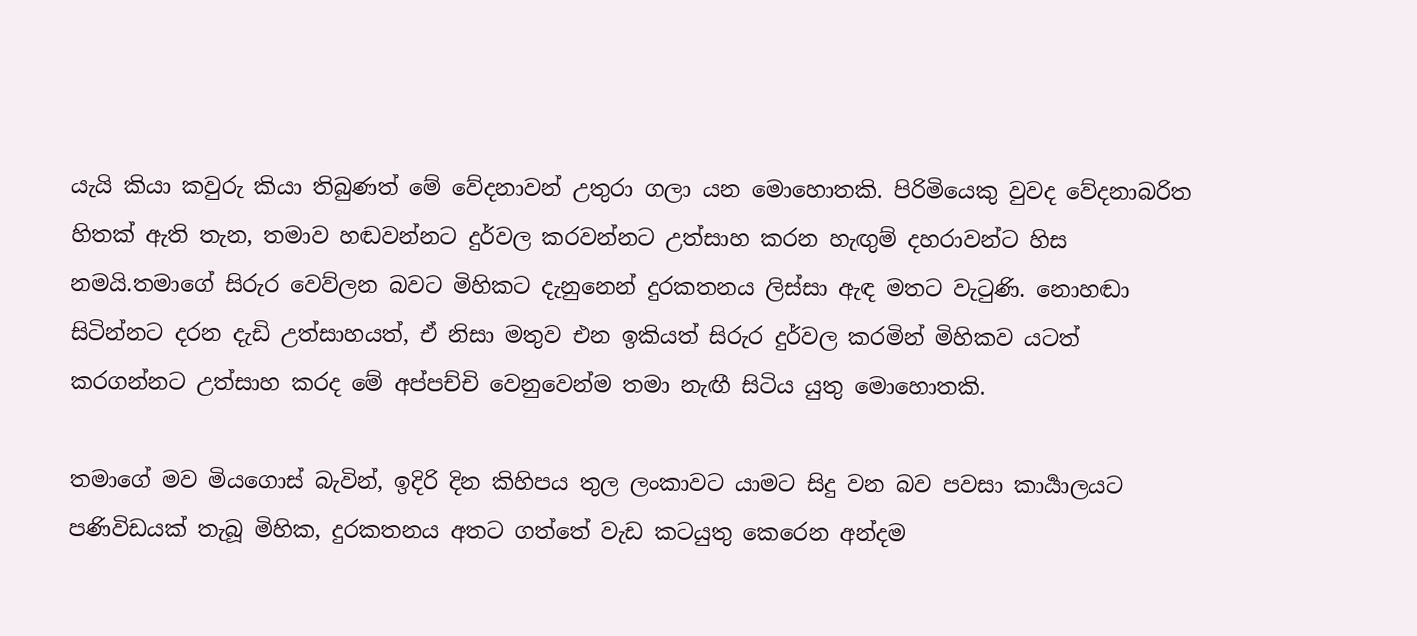යැයි කියා කවුරු කියා තිබුණත් මේ වේදනාවන් උතුරා ගලා යන මොහොතකි. පිරිමියෙකු වුවද වේදනාබරිත හිතක් ඇති තැන, තමාව හඬවන්නට දුර්වල කරවන්නට උත්සාහ කරන හැඟුම් දහරාවන්ට හිස නමයි.තමාගේ සිරුර වෙව්ලන බවට මිහිකට දැනුනෙන් දුරකතනය ලිස්සා ඇඳ මතට වැටුණි. නොහඬා සිටින්නට දරන දැඩි උත්සාහයත්, ඒ නිසා මතුව එන ඉකියත් සිරුර දුර්වල කරමින් මිහිකව යටත් කරගන්නට උත්සාහ කරද මේ අප්පච්චි වෙනුවෙන්ම තමා නැඟී සිටිය යුතු මොහොතකි.

තමාගේ මව මියගොස් බැවින්, ඉදිරි දින කිහිපය තුල ලංකාවට යාමට සිදු වන බව පවසා කාර්‍යාලයට පණිවිඩයක් තැබූ මිහික, දුරකතනය අතට ගත්තේ වැඩ කටයුතු කෙරෙන අන්දම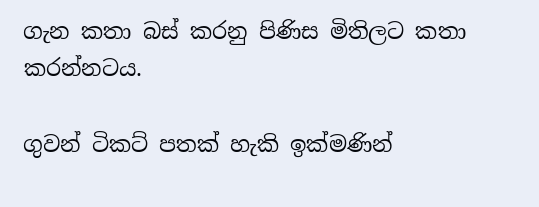ගැන කතා බස් කරනු පිණිස මිතිලට කතා කරන්නටය.

ගුවන් ටිකට් පතක් හැකි ඉක්මණින්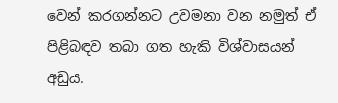වෙන් කරගන්නට උවමනා වන නමුත් ඒ පිළිබඳව තබා ගත හැකි විශ්වාසයන් අඩුය.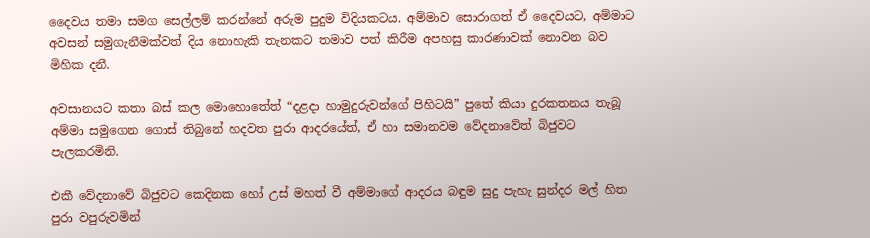දෛවය තමා සමග සෙල්ලම් කරන්නේ අරුම පුදුම විදියකටය. අම්මාව සොරාගත් ඒ දෛවයට, අම්මාට අවසන් සමුගැනීමක්වත් දිය නොහැකි තැනකට තමාව පත් කිරීම අපහසු කාරණාවක් නොවන බව මිහික දනී.

අවසානයට කතා බස් කල මොහොතේත් “දළදා හාමුදුරුවන්ගේ පිහිටයි” පුතේ කියා දුරකතනය තැබූ අම්මා සමුගෙන ගොස් තිබුනේ හදවත පුරා ආදරයේත්, ඒ හා සමානවම වේදනාවේත් බිජුවට පැලකරමිනි.

එකී වේදනාවේ බිජුවට කෙදිනක හෝ උස් මහත් වී අම්මාගේ ආදරය බඳුම සුදු පැහැ සුන්දර මල් හිත පුරා වපුරුවමින්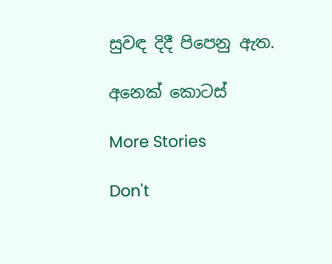සුවඳ දිදී පිපෙනු ඇත.

අනෙක් කොටස්

More Stories

Don't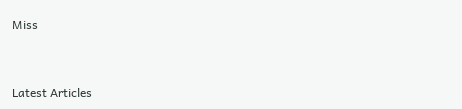Miss


Latest Articles